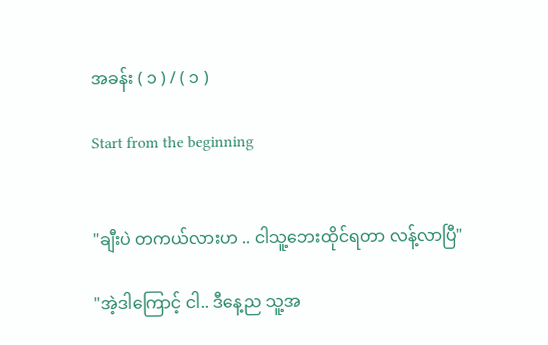အခန်း ( ၁ ) / ( ၁ )

Start from the beginning


"ချီးပဲ တကယ်လားဟ .. ငါသူ့ဘေးထိုင်ရတာ လန့်လာပြီ"

"အဲ့ဒါကြောင့် ငါ.. ဒီနေ့ည သူ့အ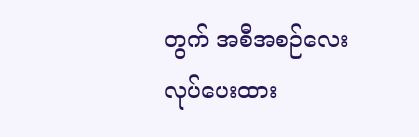တွက် အစီအစဉ်လေးလုပ်ပေးထား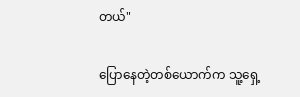တယ်"

ပြောနေတဲ့တစ်ယောက်က သူ့ရှေ့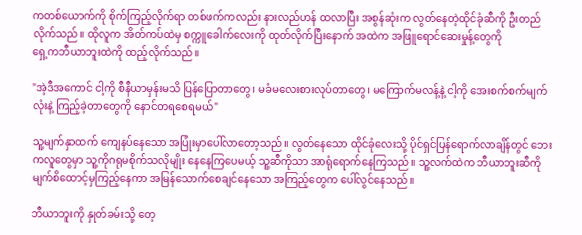ကတစ်ယောက်ကို စိုက်ကြည့်လိုက်ရာ တစ်ဖက်ကလည်း နားလည်ဟန် ထလာပြီး အစွန်ဆုံးက လွတ်နေတဲ့ထိုင်ခုံဆီကို ဦးတည်လိုက်သည်။ ထိုလူက အိတ်ကပ်ထဲမှ စက္ကူခေါက်လေးကို ထုတ်လိုက်ပြီးနောက် အထဲက အဖြူရောင်ဆေးမှုန့်တွေကို
ရှေ့ကဘီယာဘူးထဲကို ထည့်လိုက်သည်။

"အဲ့ဒီအကောင် ငါ့ကို စီနီယာမှန်းမသိ ပြန်ပြောတာတွေ၊ မခံမလေးစားလုပ်တာတွေ၊ မကြောက်မလန့်နဲ့ ငါ့ကို အေးစက်စက်မျက်လုံးနဲ့ ကြည့်ခဲ့တာတွေကို နောင်တရစေရမယ်"

သူ့မျက်နှာထက် ကျေနပ်နေသော အပြုံးမှာပေါ်လာတော့သည်။ လွတ်နေသော ထိုင်ခုံလေးသို့ ပိုင်ရှင်ပြန်ရောက်လာချိန်တွင် ဘေးကလူတွေမှာ သူ့ကိုဂရုမစိုက်သလိုမျိုး နေနေကြပေမယ့် သူ့ဆီကိုသာ အာရုံရောက်နေကြသည်။ သူ့လက်ထဲက ဘီယာဘူးဆီကို မျက်စိထောင့်မှကြည့်နေကာ အမြန်သောက်စေချင်နေသော အကြည့်တွေက ပေါ်လွင်နေသည်။

ဘီယာဘူးကို နှုတ်ခမ်းသို့ တေ့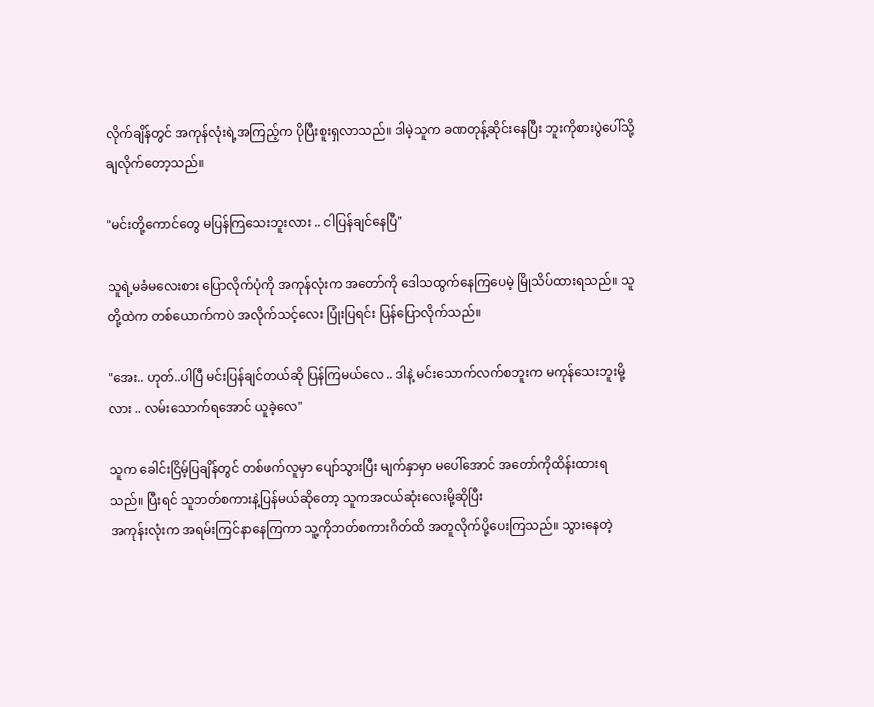လိုက်ချိန်တွင် အကုန်လုံးရဲ့အကြည့်က ပိုပြီးစူးရှလာသည်။ ဒါမဲ့သူက ခဏတုန့်ဆိုင်းနေပြီး ဘူးကိုစားပွဲပေါ်သို့ ချလိုက်တော့သည်။

"မင်းတို့ကောင်တွေ မပြန်ကြသေးဘူးလား .. ငါပြန်ချင်နေပြီ"

သူရဲ့မခံမလေးစား ပြောလိုက်ပုံကို အကုန်လုံးက အတော်ကို ဒေါသထွက်နေကြပေမဲ့ မြိုသိပ်ထားရသည်။ သူတို့ထဲက တစ်ယောက်ကပဲ အလိုက်သင့်လေး ပြုံးပြရင်း ပြန်ပြောလိုက်သည်။

"အေး.. ဟုတ်..ပါပြီ မင်းပြန်ချင်တယ်ဆို ပြန်ကြမယ်လေ .. ဒါနဲ့ မင်းသောက်လက်စဘူးက မကုန်သေးဘူးမို့လား .. လမ်းသောက်ရအောင် ယူခဲ့လေ"

သူက ခေါင်းငြိမ့်ပြချိန်တွင် တစ်ဖက်လူမှာ ပျော်သွားပြီး မျက်နှာမှာ မပေါ်အောင် အတော်ကိုထိန်းထားရသည်။ ပြီးရင် သူဘတ်စကားနဲ့ပြန်မယ်ဆိုတော့ သူကအငယ်ဆုံးလေးမို့ဆိုပြီး
အကုန်းလုံးက အရမ်းကြင်နာနေကြကာ သူ့ကိုဘတ်စကားဂိတ်ထိ အတူလိုက်ပို့ပေးကြသည်။ သွားနေတဲ့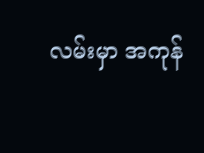လမ်းမှာ အကုန်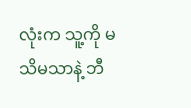လုံးက သူ့ကို မသိမသာနဲ့ ဘီ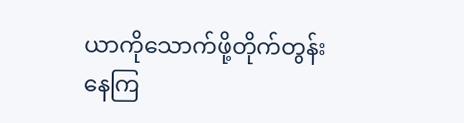ယာကိုသောက်ဖို့တိုက်တွန်းနေကြ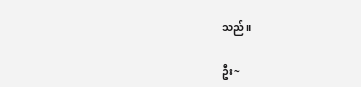သည်။

ဦး~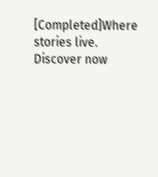[Completed]Where stories live. Discover now